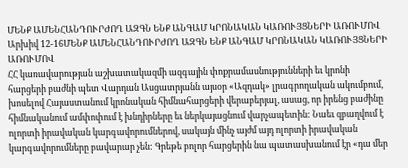ՄԵՆՔ ԱՄԵՆՀԱՆԴՈՒՐԺՈՂ ԱԶԳՆ ԵՆՔ ԱՆԳԱՄ ԿՐՈՆԱԿԱՆ ԿԱՌՈՒՅՑՆԵՐԻ ԱՌՈՒՄՈՎ
Արխիվ 12-16ՄԵՆՔ ԱՄԵՆՀԱՆԴՈՒՐԺՈՂ ԱԶԳՆ ԵՆՔ ԱՆԳԱՄ ԿՐՈՆԱԿԱՆ ԿԱՌՈՒՅՑՆԵՐԻ
ԱՌՈՒՄՈՎ
ՀՀ կառավարության աշխատակազմի ազգային փոքրամասնությունների եւ կրոնի հարցերի բաժնի պետ Վարդան Ասցատրյանն այսօր «Ազդակ» լրագրողական ակումբում, խոսելով Հայաստանում կրոնական հիմնահարցերի վերաբերյալ, ասաց, որ իրենց բաժինը հիմնականում ամփոփում է խնդիրները եւ ներկայացնում վարչապետին: Նաեւ զբաղվում է ոլորտի իրավական կարգավորումներով, սակայն մինչ այժմ այդ ոլորտի իրավական կարգավորումները բավարար չեն: Գրեթե բոլոր հարցերին նա պատասխանում էր «դա մեր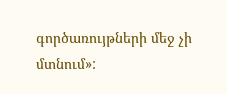գործառույթների մեջ չի մտնում»: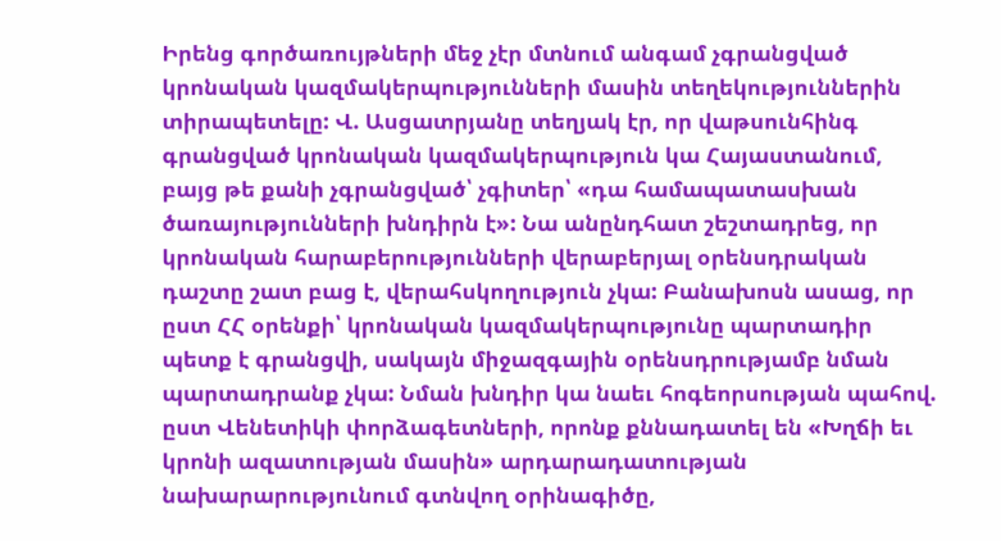Իրենց գործառույթների մեջ չէր մտնում անգամ չգրանցված կրոնական կազմակերպությունների մասին տեղեկություններին տիրապետելը: Վ. Ասցատրյանը տեղյակ էր, որ վաթսունհինգ գրանցված կրոնական կազմակերպություն կա Հայաստանում, բայց թե քանի չգրանցված՝ չգիտեր՝ «դա համապատասխան ծառայությունների խնդիրն է»: Նա անընդհատ շեշտադրեց, որ կրոնական հարաբերությունների վերաբերյալ օրենսդրական դաշտը շատ բաց է, վերահսկողություն չկա: Բանախոսն ասաց, որ ըստ ՀՀ օրենքի՝ կրոնական կազմակերպությունը պարտադիր պետք է գրանցվի, սակայն միջազգային օրենսդրությամբ նման պարտադրանք չկա: Նման խնդիր կա նաեւ հոգեորսության պահով. ըստ Վենետիկի փորձագետների, որոնք քննադատել են «Խղճի եւ կրոնի ազատության մասին» արդարադատության նախարարությունում գտնվող օրինագիծը,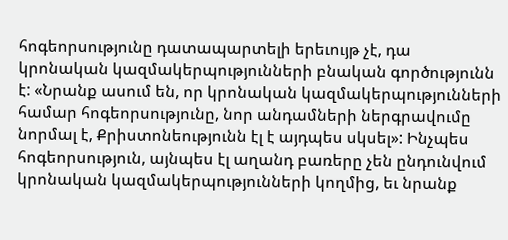հոգեորսությունը դատապարտելի երեւույթ չէ, դա կրոնական կազմակերպությունների բնական գործությունն է: «Նրանք ասում են, որ կրոնական կազմակերպությունների համար հոգեորսությունը, նոր անդամների ներգրավումը նորմալ է, Քրիստոնեությունն էլ է այդպես սկսել»: Ինչպես հոգեորսություն, այնպես էլ աղանդ բառերը չեն ընդունվում կրոնական կազմակերպությունների կողմից, եւ նրանք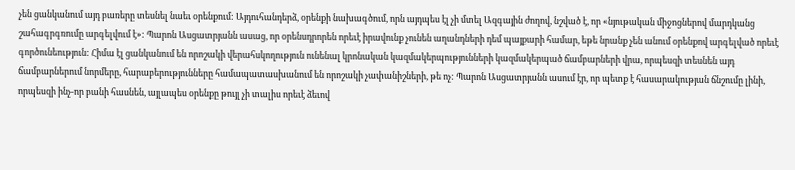չեն ցանկանում այդ բառերը տեսնել նաեւ օրենքում: Այդուհանդերձ, օրենքի նախագծում, որն այդպես էլ չի մտել Ազգային ժողով, նշված է, որ «նյութական միջոցներով մարդկանց շահագրգռումը արգելվում է»: Պարոն Ասցատրյանն ասաց, որ օրենսդրորեն որեւէ իրավունք չունեն աղանդների դեմ պայքարի համար, եթե նրանք չեն անում օրենքով արգելված որեւէ գործունեություն: Հիմա էլ ցանկանում են որոշակի վերահսկողություն ունենալ կրոնական կազմակերպությունների կազմակերպած ճամբարների վրա, որպեսզի տեսնեն այդ ճամբարներում նորմերը, հարաբերությունները համապատասխանում են որոշակի չափանիշների, թե ոչ: Պարոն Ասցատրյանն ասում էր, որ պետք է հասարակության ճնշումը լինի, որպեսզի ինչ-որ բանի հասնեն, այլապես օրենքը թույլ չի տալիս որեւէ ձեւով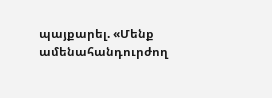պայքարել. «Մենք ամենահանդուրժող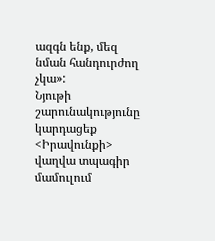ազգն ենք, մեզ նման հանդուրժող չկա»:
Նյութի շարունակությունը կարդացեք <Իրավունքի> վաղվա տպագիր մամուլում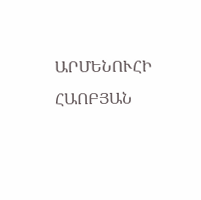ԱՐՄԵՆՈՒՀԻ ՀԱՈԲՅԱՆ